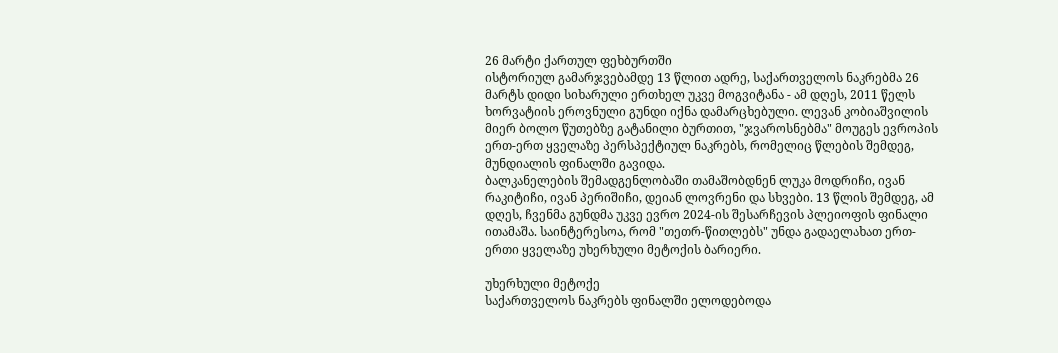26 მარტი ქართულ ფეხბურთში
ისტორიულ გამარჯვებამდე 13 წლით ადრე, საქართველოს ნაკრებმა 26 მარტს დიდი სიხარული ერთხელ უკვე მოგვიტანა - ამ დღეს, 2011 წელს ხორვატიის ეროვნული გუნდი იქნა დამარცხებული. ლევან კობიაშვილის მიერ ბოლო წუთებზე გატანილი ბურთით, "ჯვაროსნებმა" მოუგეს ევროპის ერთ-ერთ ყველაზე პერსპექტიულ ნაკრებს, რომელიც წლების შემდეგ, მუნდიალის ფინალში გავიდა.
ბალკანელების შემადგენლობაში თამაშობდნენ ლუკა მოდრიჩი, ივან რაკიტიჩი, ივან პერიშიჩი, დეიან ლოვრენი და სხვები. 13 წლის შემდეგ, ამ დღეს, ჩვენმა გუნდმა უკვე ევრო 2024-ის შესარჩევის პლეიოფის ფინალი ითამაშა. საინტერესოა, რომ "თეთრ-წითლებს" უნდა გადაელახათ ერთ-ერთი ყველაზე უხერხული მეტოქის ბარიერი.

უხერხული მეტოქე
საქართველოს ნაკრებს ფინალში ელოდებოდა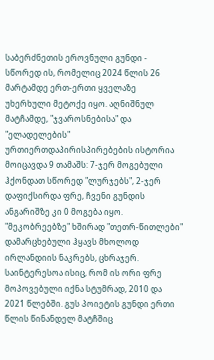საბერძნეთის ეროვნული გუნდი - სწორედ ის, რომელიც 2024 წლის 26 მარტამდე ერთ-ერთი ყველაზე უხერხული მეტოქე იყო. აღნიშნულ მატჩამდე, "ჯვაროსნებისა" და "ელადელების" ურთიერთდაპირისპირებების ისტორია მოიცავდა 9 თამაშს: 7-ჯერ მოგებული ჰქონდათ სწორედ "ლურჯებს", 2-ჯერ დაფიქსირდა ფრე, ჩვენი გუნდის ანგარიშზე კი 0 მოგება იყო.
"მეკობრეებზე" ხშირად "თეთრ-წითლები" დამარცხებული ჰყავს მხოლოდ ირლანდიის ნაკრებს, ცხრაჯერ. საინტერესოა ისიც, რომ ის ორი ფრე მოპოვებული იქნა სტუმრად, 2010 და 2021 წლებში. გუს პოიეტის გუნდი ერთი წლის წინანდელ მატჩშიც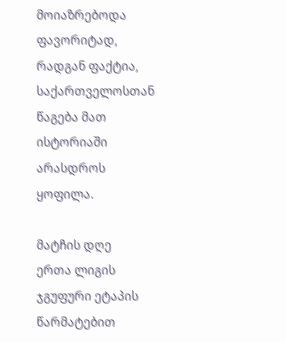მოიაზრებოდა ფავორიტად, რადგან ფაქტია, საქართველოსთან წაგება მათ ისტორიაში არასდროს ყოფილა.

მატჩის დღე
ერთა ლიგის ჯგუფური ეტაპის წარმატებით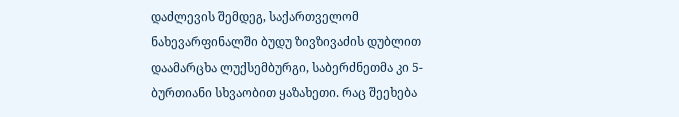დაძლევის შემდეგ, საქართველომ ნახევარფინალში ბუდუ ზივზივაძის დუბლით დაამარცხა ლუქსემბურგი, საბერძნეთმა კი 5-ბურთიანი სხვაობით ყაზახეთი. რაც შეეხება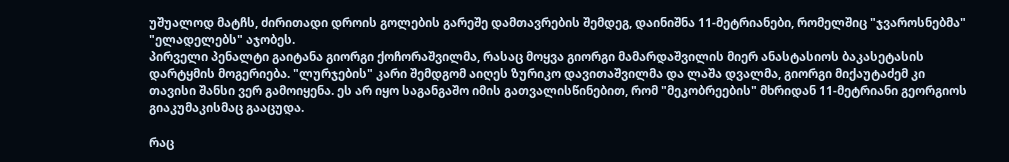უშუალოდ მატჩს, ძირითადი დროის გოლების გარეშე დამთავრების შემდეგ, დაინიშნა 11-მეტრიანები, რომელშიც "ჯვაროსნებმა" "ელადელებს" აჯობეს.
პირველი პენალტი გაიტანა გიორგი ქოჩორაშვილმა, რასაც მოყვა გიორგი მამარდაშვილის მიერ ანასტასიოს ბაკასეტასის დარტყმის მოგერიება. "ლურჯების" კარი შემდგომ აიღეს ზურიკო დავითაშვილმა და ლაშა დვალმა, გიორგი მიქაუტაძემ კი თავისი შანსი ვერ გამოიყენა. ეს არ იყო საგანგაშო იმის გათვალისწინებით, რომ "მეკობრეების" მხრიდან 11-მეტრიანი გეორგიოს გიაკუმაკისმაც გააცუდა.

რაც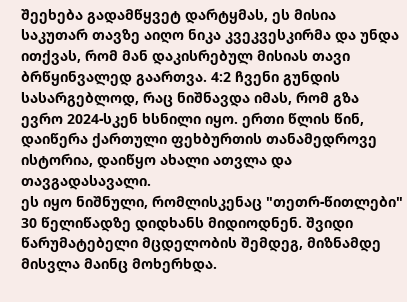შეეხება გადამწყვეტ დარტყმას, ეს მისია საკუთარ თავზე აიღო ნიკა კვეკვესკირმა და უნდა ითქვას, რომ მან დაკისრებულ მისიას თავი ბრწყინვალედ გაართვა. 4:2 ჩვენი გუნდის სასარგებლოდ, რაც ნიშნავდა იმას, რომ გზა ევრო 2024-სკენ ხსნილი იყო. ერთი წლის წინ, დაიწერა ქართული ფეხბურთის თანამედროვე ისტორია, დაიწყო ახალი ათვლა და თავგადასავალი.
ეს იყო ნიშნული, რომლისკენაც "თეთრ-წითლები" 30 წელიწადზე დიდხანს მიდიოდნენ. შვიდი წარუმატებელი მცდელობის შემდეგ, მიზნამდე მისვლა მაინც მოხერხდა.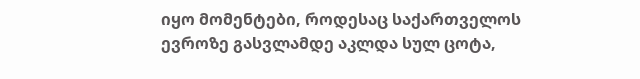იყო მომენტები, როდესაც საქართველოს ევროზე გასვლამდე აკლდა სულ ცოტა,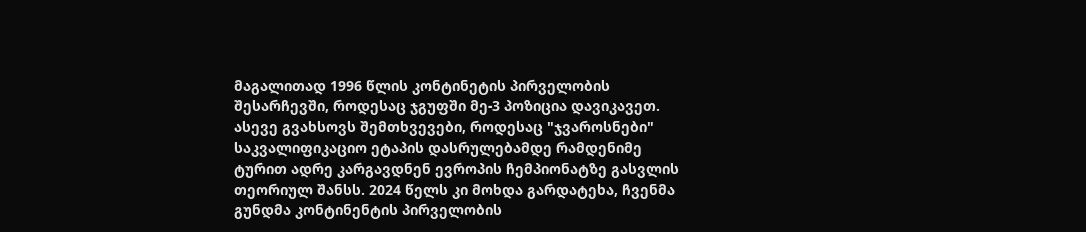მაგალითად 1996 წლის კონტინეტის პირველობის შესარჩევში, როდესაც ჯგუფში მე-3 პოზიცია დავიკავეთ.
ასევე გვახსოვს შემთხვევები, როდესაც "ჯვაროსნები" საკვალიფიკაციო ეტაპის დასრულებამდე რამდენიმე ტურით ადრე კარგავდნენ ევროპის ჩემპიონატზე გასვლის თეორიულ შანსს. 2024 წელს კი მოხდა გარდატეხა, ჩვენმა გუნდმა კონტინენტის პირველობის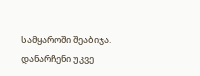სამყაროში შეაბიჯა. დანარჩენი უკვე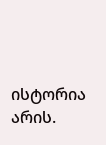ისტორია არის.